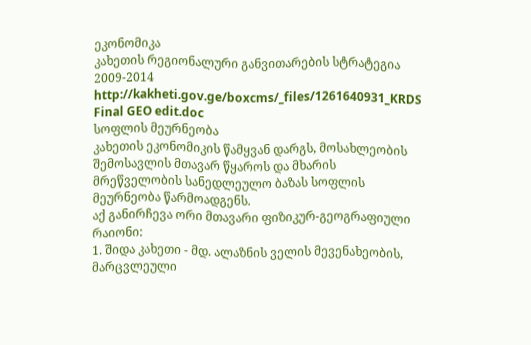ეკონომიკა
კახეთის რეგიონალური განვითარების სტრატეგია 2009-2014
http://kakheti.gov.ge/boxcms/_files/1261640931_KRDS Final GEO edit.doc
სოფლის მეურნეობა
კახეთის ეკონომიკის წამყვან დარგს, მოსახლეობის შემოსავლის მთავარ წყაროს და მხარის მრეწველობის სანედლეულო ბაზას სოფლის მეურნეობა წარმოადგენს.
აქ განირჩევა ორი მთავარი ფიზიკურ-გეოგრაფიული რაიონი:
1. შიდა კახეთი - მდ. ალაზნის ველის მევენახეობის, მარცვლეული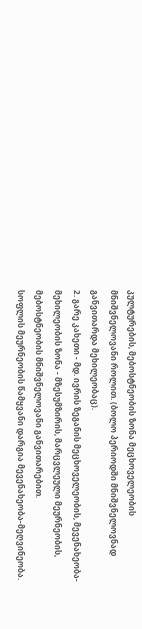კულტურების, მებოსტნეობის ზონა მეცხოველეობის მნიშვნელოვანი როლით. (ბოლო პერიოდში მნიშვნელოვნად განვითარდა მეხილეობაც).
2. გარე კახეთი - მდ. ივრის ზეგანის მეცხოველეობის, მევენახეობა-მეხილეობის ზონა - მზესუმზირის, მარცვლეული მეურნეობის, მებოსტნეობის მნიშვნელოვანი განვითარებით.
სოფლის მეურნეობის წამყვანი დარგია მევენახეობა-მეღვინეობა.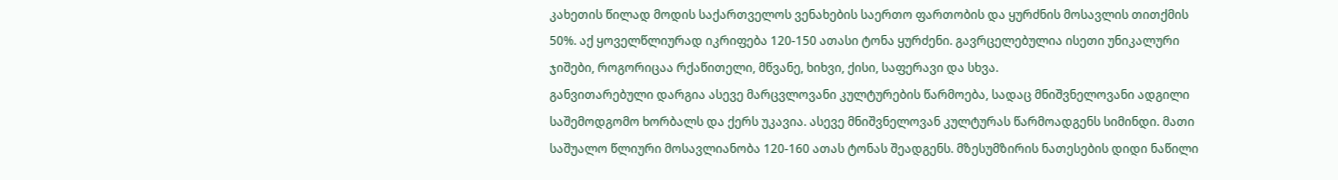კახეთის წილად მოდის საქართველოს ვენახების საერთო ფართობის და ყურძნის მოსავლის თითქმის 50%. აქ ყოველწლიურად იკრიფება 120-150 ათასი ტონა ყურძენი. გავრცელებულია ისეთი უნიკალური ჯიშები, როგორიცაა რქაწითელი, მწვანე, ხიხვი, ქისი, საფერავი და სხვა.
განვითარებული დარგია ასევე მარცვლოვანი კულტურების წარმოება, სადაც მნიშვნელოვანი ადგილი საშემოდგომო ხორბალს და ქერს უკავია. ასევე მნიშვნელოვან კულტურას წარმოადგენს სიმინდი. მათი საშუალო წლიური მოსავლიანობა 120-160 ათას ტონას შეადგენს. მზესუმზირის ნათესების დიდი ნაწილი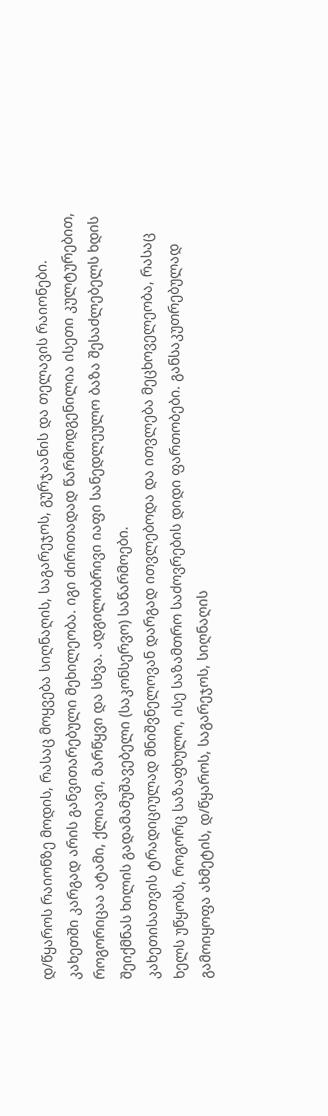დ/წყაროს რაიონზე მოდის, რასაც მოყვება სიღნაღის, საგარეჯოს, გურჯაანის და თელავის რაიონები.
კახეთში კარგად არის განვითარებული მეხილეობა. იგი ძირითადად წარმოდგენილია ისეთი კულტურებით, როგორიცაა ატამი, ქლიავი, მარწყვი და სხვა. ადგილობრივი იაფი სანედლეულო ბაზა შესაძლებელს ხდის შეიქმნას ხილის გადამამუშავებელი (საკონსერვო) საწარმოები.
კახეთისათვის ტრადიციულად მნიშვნელოვან დარგად ითვლებოდა და ითვლება მეცხოველეობა, რასაც ხელს უწყობს, როგორც საზაფხულო, ისე საზამთრო საძოვრების დიდი ფართობები. განსაკუთრებულად გამოიყოფა ახმეტის, დ/წყაროს, საგარეჯოს, სიღნაღის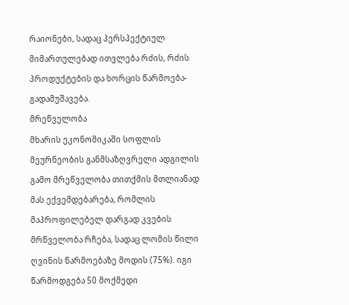რაიონები, სადაც პერსპექტიულ მიმართულებად ითვლება რძის, რძის პროდუქტების და ხორცის წარმოება-გადამუშავება.
მრეწველობა
მხარის ეკონომიკაში სოფლის მეურნეობის განმსაზღვრელი ადგილის გამო მრეწველობა თითქმის მთლიანად მას ექვემდებარება, რომლის მაპროფილებელ დარგად კვების მრწველობა რჩება, სადაც ლომის წილი ღვინის წარმოებაზე მოდის (75%). იგი წარმოდგება 50 მოქმედი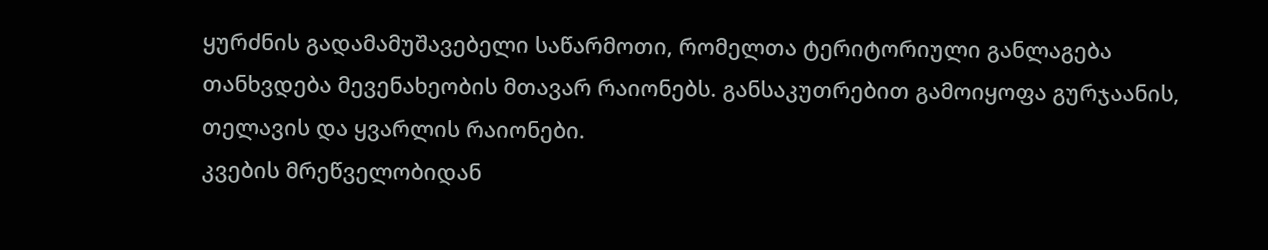ყურძნის გადამამუშავებელი საწარმოთი, რომელთა ტერიტორიული განლაგება თანხვდება მევენახეობის მთავარ რაიონებს. განსაკუთრებით გამოიყოფა გურჯაანის, თელავის და ყვარლის რაიონები.
კვების მრეწველობიდან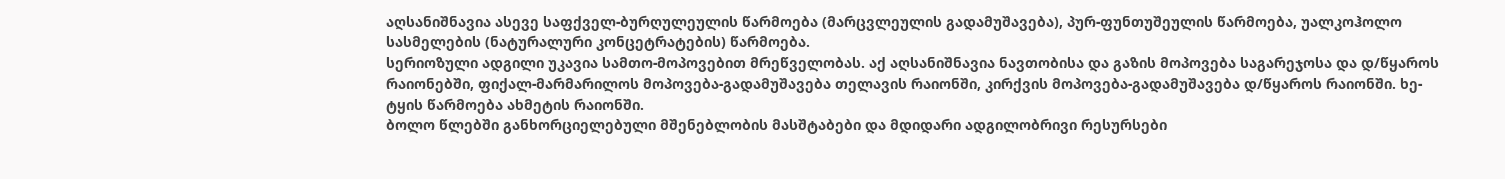აღსანიშნავია ასევე საფქველ-ბურღულეულის წარმოება (მარცვლეულის გადამუშავება), პურ-ფუნთუშეულის წარმოება, უალკოჰოლო სასმელების (ნატურალური კონცეტრატების) წარმოება.
სერიოზული ადგილი უკავია სამთო-მოპოვებით მრეწველობას. აქ აღსანიშნავია ნავთობისა და გაზის მოპოვება საგარეჯოსა და დ/წყაროს რაიონებში, ფიქალ-მარმარილოს მოპოვება-გადამუშავება თელავის რაიონში, კირქვის მოპოვება-გადამუშავება დ/წყაროს რაიონში. ხე-ტყის წარმოება ახმეტის რაიონში.
ბოლო წლებში განხორციელებული მშენებლობის მასშტაბები და მდიდარი ადგილობრივი რესურსები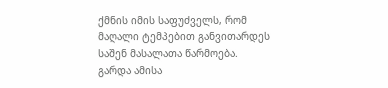ქმნის იმის საფუძველს, რომ მაღალი ტემპებით განვითარდეს საშენ მასალათა წარმოება.
გარდა ამისა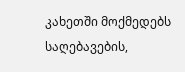კახეთში მოქმედებს საღებავების,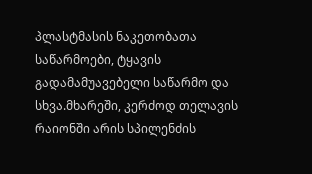პლასტმასის ნაკეთობათა საწარმოები, ტყავის გადამამუავებელი საწარმო და სხვა.მხარეში, კერძოდ თელავის რაიონში არის სპილენძის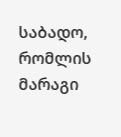საბადო, რომლის მარაგი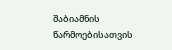შაბიამნის წარმოებისათვის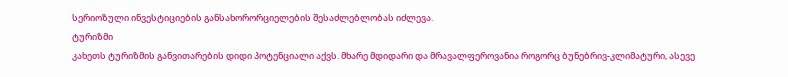სერიოზული ინვესტიციების განსახორორციელების შესაძლებლობას იძლევა.
ტურიზმი
კახეთს ტურიზმის განვითარების დიდი პოტენციალი აქვს. მხარე მდიდარი და მრავალფეროვანია როგორც ბუნებრივ-კლიმატური, ასევე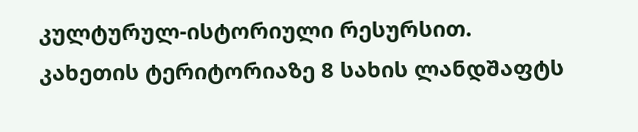კულტურულ-ისტორიული რესურსით.
კახეთის ტერიტორიაზე 8 სახის ლანდშაფტს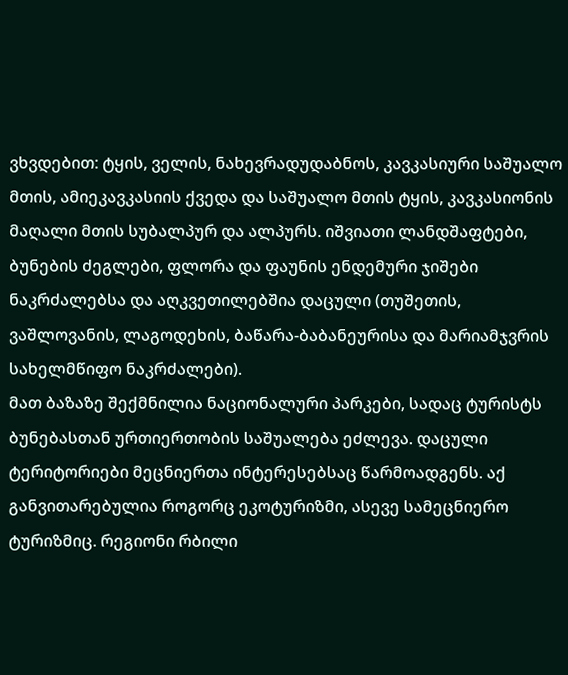ვხვდებით: ტყის, ველის, ნახევრადუდაბნოს, კავკასიური საშუალო მთის, ამიეკავკასიის ქვედა და საშუალო მთის ტყის, კავკასიონის მაღალი მთის სუბალპურ და ალპურს. იშვიათი ლანდშაფტები, ბუნების ძეგლები, ფლორა და ფაუნის ენდემური ჯიშები ნაკრძალებსა და აღკვეთილებშია დაცული (თუშეთის, ვაშლოვანის, ლაგოდეხის, ბაწარა-ბაბანეურისა და მარიამჯვრის სახელმწიფო ნაკრძალები).
მათ ბაზაზე შექმნილია ნაციონალური პარკები, სადაც ტურისტს ბუნებასთან ურთიერთობის საშუალება ეძლევა. დაცული ტერიტორიები მეცნიერთა ინტერესებსაც წარმოადგენს. აქ განვითარებულია როგორც ეკოტურიზმი, ასევე სამეცნიერო ტურიზმიც. რეგიონი რბილი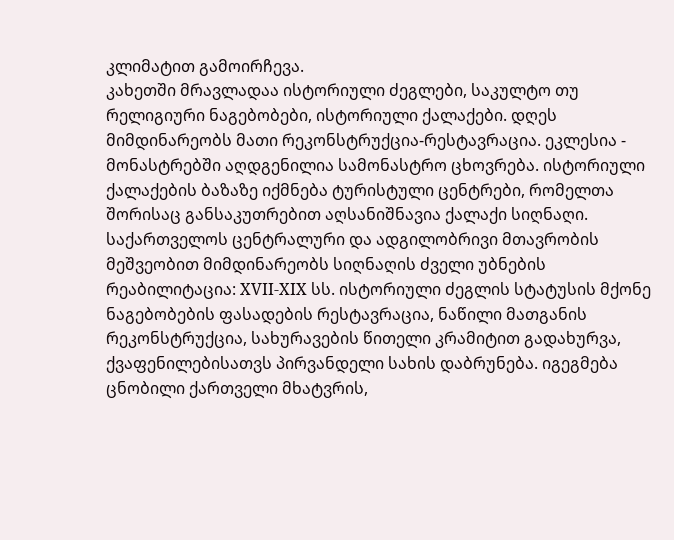კლიმატით გამოირჩევა.
კახეთში მრავლადაა ისტორიული ძეგლები, საკულტო თუ რელიგიური ნაგებობები, ისტორიული ქალაქები. დღეს მიმდინარეობს მათი რეკონსტრუქცია-რესტავრაცია. ეკლესია - მონასტრებში აღდგენილია სამონასტრო ცხოვრება. ისტორიული ქალაქების ბაზაზე იქმნება ტურისტული ცენტრები, რომელთა შორისაც განსაკუთრებით აღსანიშნავია ქალაქი სიღნაღი. საქართველოს ცენტრალური და ადგილობრივი მთავრობის მეშვეობით მიმდინარეობს სიღნაღის ძველი უბნების რეაბილიტაცია: XVII-XIX სს. ისტორიული ძეგლის სტატუსის მქონე ნაგებობების ფასადების რესტავრაცია, ნაწილი მათგანის რეკონსტრუქცია, სახურავების წითელი კრამიტით გადახურვა, ქვაფენილებისათვს პირვანდელი სახის დაბრუნება. იგეგმება ცნობილი ქართველი მხატვრის,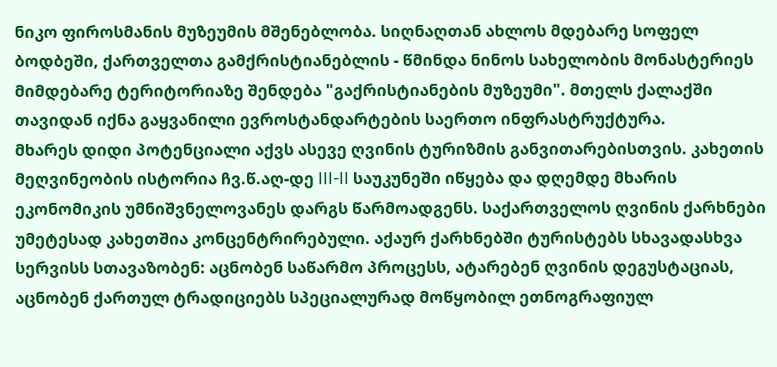ნიკო ფიროსმანის მუზეუმის მშენებლობა. სიღნაღთან ახლოს მდებარე სოფელ ბოდბეში, ქართველთა გამქრისტიანებლის - წმინდა ნინოს სახელობის მონასტერიეს მიმდებარე ტერიტორიაზე შენდება "გაქრისტიანების მუზეუმი". მთელს ქალაქში თავიდან იქნა გაყვანილი ევროსტანდარტების საერთო ინფრასტრუქტურა.
მხარეს დიდი პოტენციალი აქვს ასევე ღვინის ტურიზმის განვითარებისთვის. კახეთის მეღვინეობის ისტორია ჩვ.წ.აღ-დე III-II საუკუნეში იწყება და დღემდე მხარის ეკონომიკის უმნიშვნელოვანეს დარგს წარმოადგენს. საქართველოს ღვინის ქარხნები უმეტესად კახეთშია კონცენტრირებული. აქაურ ქარხნებში ტურისტებს სხავადასხვა სერვისს სთავაზობენ: აცნობენ საწარმო პროცესს, ატარებენ ღვინის დეგუსტაციას, აცნობენ ქართულ ტრადიციებს სპეციალურად მოწყობილ ეთნოგრაფიულ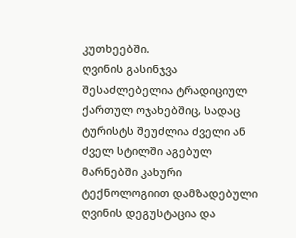კუთხეებში.
ღვინის გასინჯვა შესაძლებელია ტრადიციულ ქართულ ოჯახებშიც, სადაც ტურისტს შეუძლია ძველი ან ძველ სტილში აგებულ მარნებში კახური ტექნოლოგიით დამზადებული ღვინის დეგუსტაცია და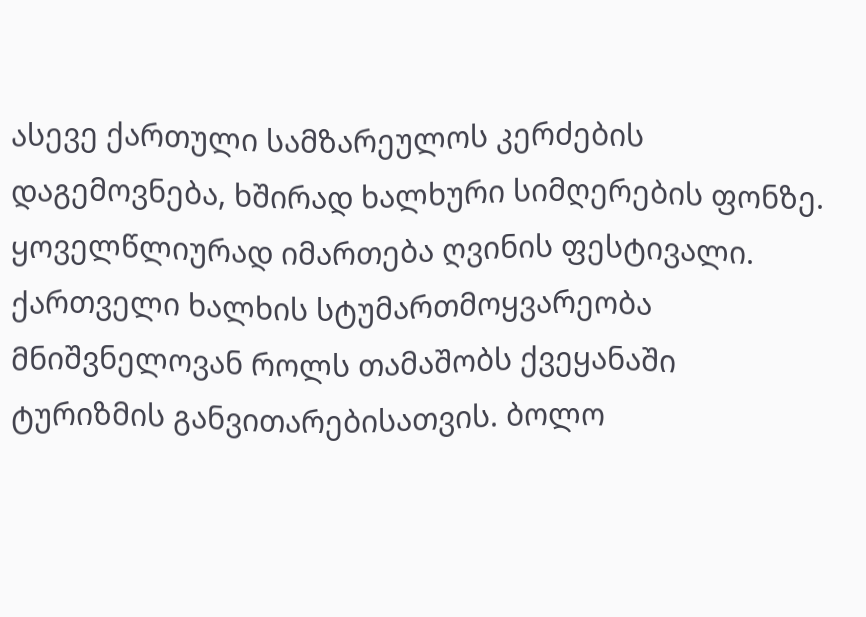ასევე ქართული სამზარეულოს კერძების დაგემოვნება, ხშირად ხალხური სიმღერების ფონზე.
ყოველწლიურად იმართება ღვინის ფესტივალი. ქართველი ხალხის სტუმართმოყვარეობა მნიშვნელოვან როლს თამაშობს ქვეყანაში ტურიზმის განვითარებისათვის. ბოლო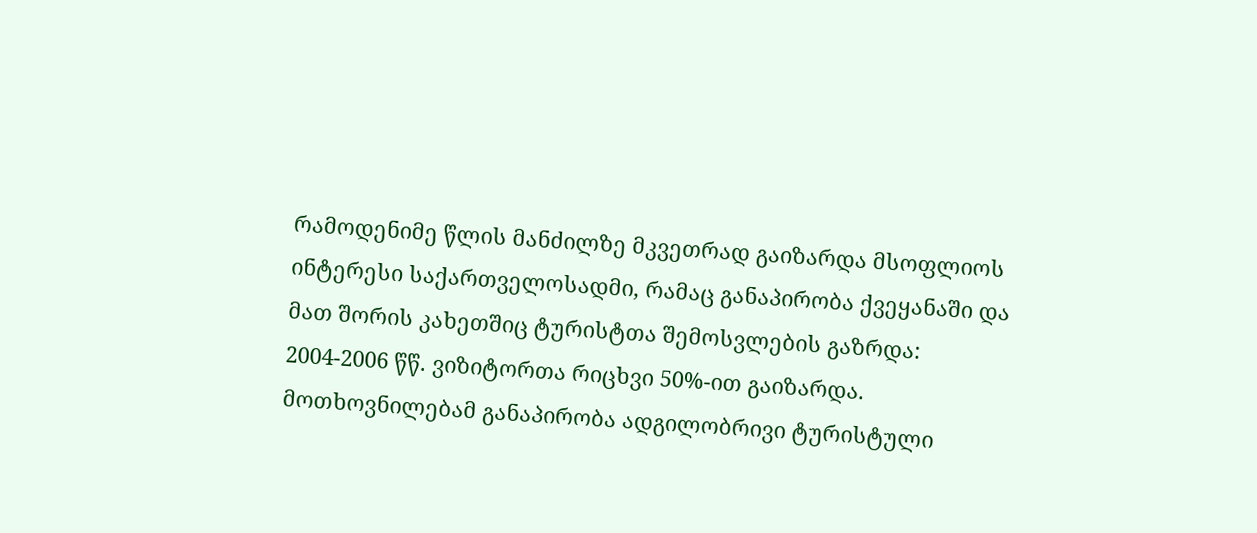რამოდენიმე წლის მანძილზე მკვეთრად გაიზარდა მსოფლიოს ინტერესი საქართველოსადმი, რამაც განაპირობა ქვეყანაში და მათ შორის კახეთშიც ტურისტთა შემოსვლების გაზრდა: 2004-2006 წწ. ვიზიტორთა რიცხვი 50%-ით გაიზარდა. მოთხოვნილებამ განაპირობა ადგილობრივი ტურისტული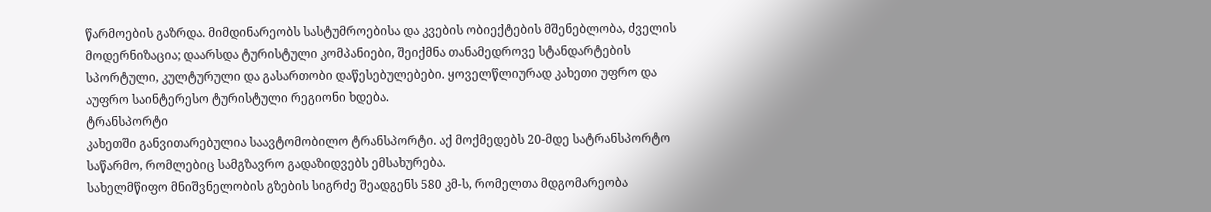წარმოების გაზრდა. მიმდინარეობს სასტუმროებისა და კვების ობიექტების მშენებლობა, ძველის მოდერნიზაცია; დაარსდა ტურისტული კომპანიები, შეიქმნა თანამედროვე სტანდარტების სპორტული, კულტურული და გასართობი დაწესებულებები. ყოველწლიურად კახეთი უფრო და აუფრო საინტერესო ტურისტული რეგიონი ხდება.
ტრანსპორტი
კახეთში განვითარებულია საავტომობილო ტრანსპორტი. აქ მოქმედებს 20-მდე სატრანსპორტო საწარმო, რომლებიც სამგზავრო გადაზიდვებს ემსახურება.
სახელმწიფო მნიშვნელობის გზების სიგრძე შეადგენს 580 კმ-ს, რომელთა მდგომარეობა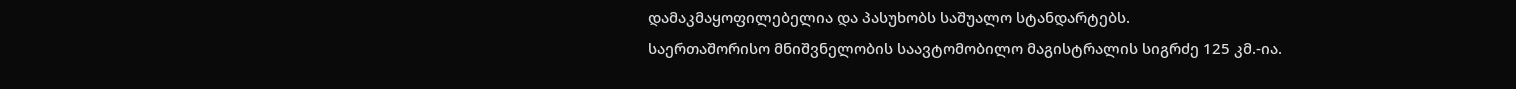დამაკმაყოფილებელია და პასუხობს საშუალო სტანდარტებს.
საერთაშორისო მნიშვნელობის საავტომობილო მაგისტრალის სიგრძე 125 კმ.-ია.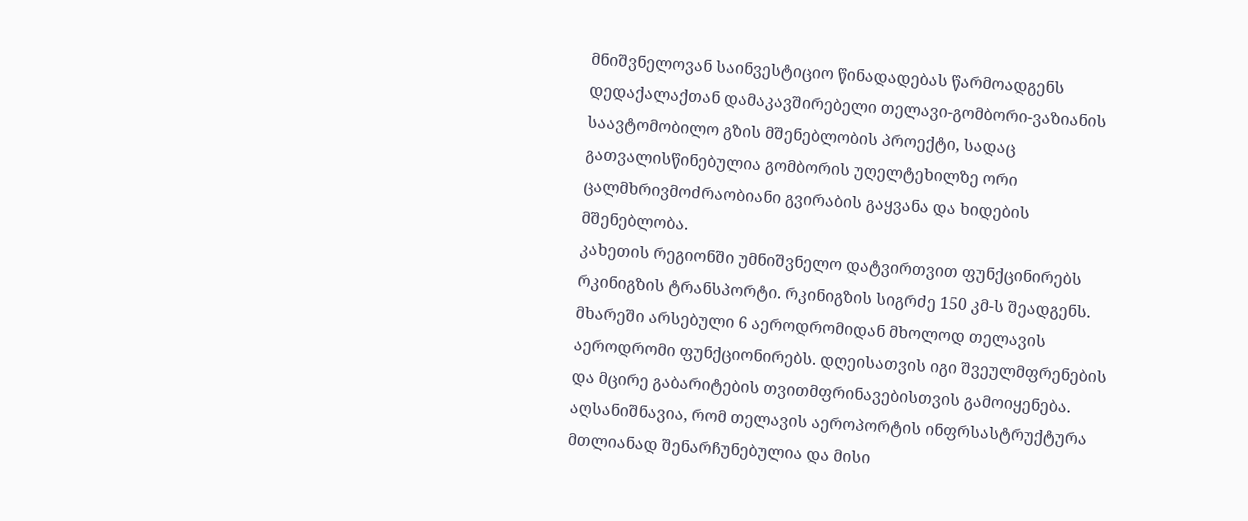მნიშვნელოვან საინვესტიციო წინადადებას წარმოადგენს დედაქალაქთან დამაკავშირებელი თელავი-გომბორი-ვაზიანის საავტომობილო გზის მშენებლობის პროექტი, სადაც გათვალისწინებულია გომბორის უღელტეხილზე ორი ცალმხრივმოძრაობიანი გვირაბის გაყვანა და ხიდების მშენებლობა.
კახეთის რეგიონში უმნიშვნელო დატვირთვით ფუნქცინირებს რკინიგზის ტრანსპორტი. რკინიგზის სიგრძე 150 კმ-ს შეადგენს.
მხარეში არსებული 6 აეროდრომიდან მხოლოდ თელავის აეროდრომი ფუნქციონირებს. დღეისათვის იგი შვეულმფრენების და მცირე გაბარიტების თვითმფრინავებისთვის გამოიყენება. აღსანიშნავია, რომ თელავის აეროპორტის ინფრსასტრუქტურა მთლიანად შენარჩუნებულია და მისი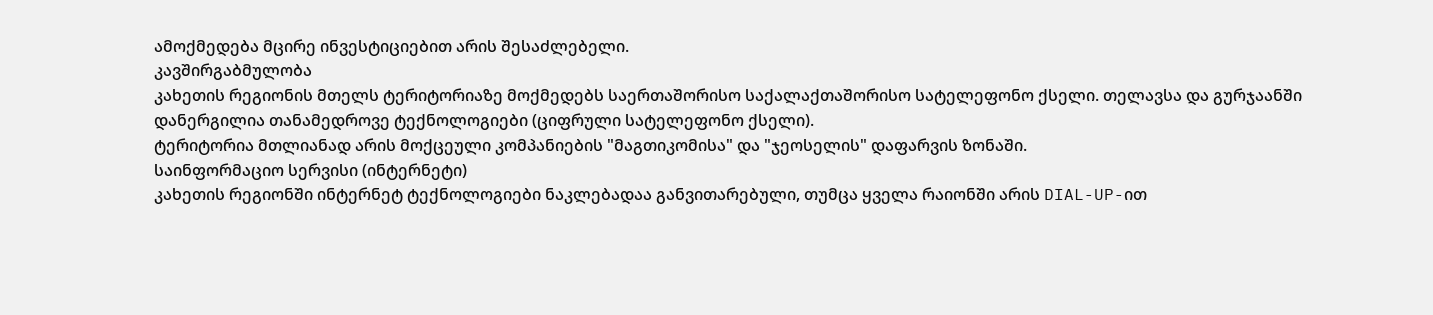ამოქმედება მცირე ინვესტიციებით არის შესაძლებელი.
კავშირგაბმულობა
კახეთის რეგიონის მთელს ტერიტორიაზე მოქმედებს საერთაშორისო საქალაქთაშორისო სატელეფონო ქსელი. თელავსა და გურჯაანში დანერგილია თანამედროვე ტექნოლოგიები (ციფრული სატელეფონო ქსელი).
ტერიტორია მთლიანად არის მოქცეული კომპანიების "მაგთიკომისა" და "ჯეოსელის" დაფარვის ზონაში.
საინფორმაციო სერვისი (ინტერნეტი)
კახეთის რეგიონში ინტერნეტ ტექნოლოგიები ნაკლებადაა განვითარებული, თუმცა ყველა რაიონში არის DIAL-UP-ით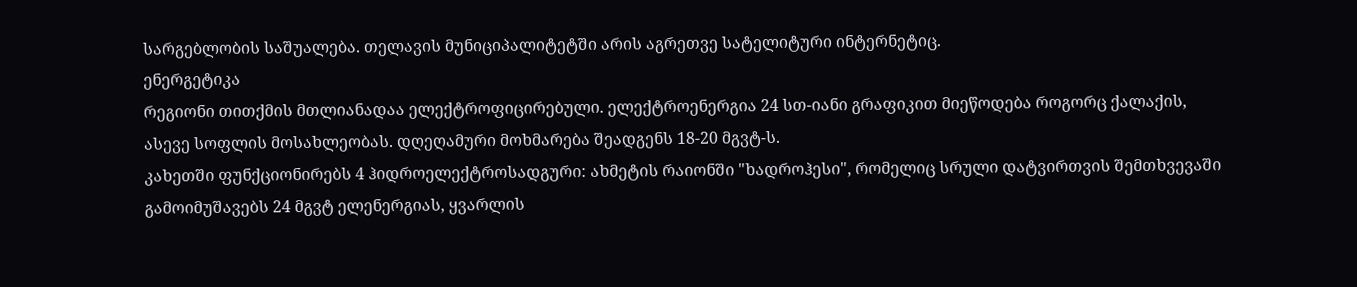სარგებლობის საშუალება. თელავის მუნიციპალიტეტში არის აგრეთვე სატელიტური ინტერნეტიც.
ენერგეტიკა
რეგიონი თითქმის მთლიანადაა ელექტროფიცირებული. ელექტროენერგია 24 სთ-იანი გრაფიკით მიეწოდება როგორც ქალაქის, ასევე სოფლის მოსახლეობას. დღეღამური მოხმარება შეადგენს 18-20 მგვტ-ს.
კახეთში ფუნქციონირებს 4 ჰიდროელექტროსადგური: ახმეტის რაიონში "ხადროჰესი", რომელიც სრული დატვირთვის შემთხვევაში გამოიმუშავებს 24 მგვტ ელენერგიას, ყვარლის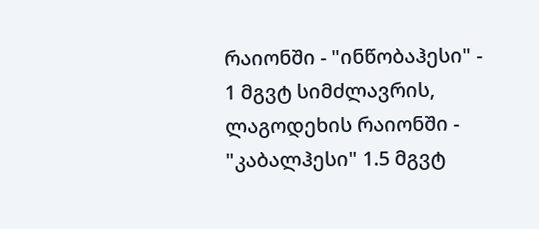რაიონში - "ინწობაჰესი" - 1 მგვტ სიმძლავრის, ლაგოდეხის რაიონში - "კაბალჰესი" 1.5 მგვტ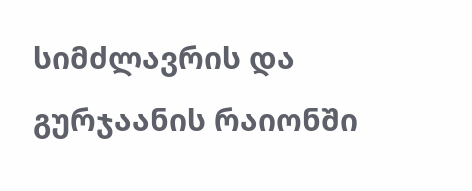სიმძლავრის და გურჯაანის რაიონში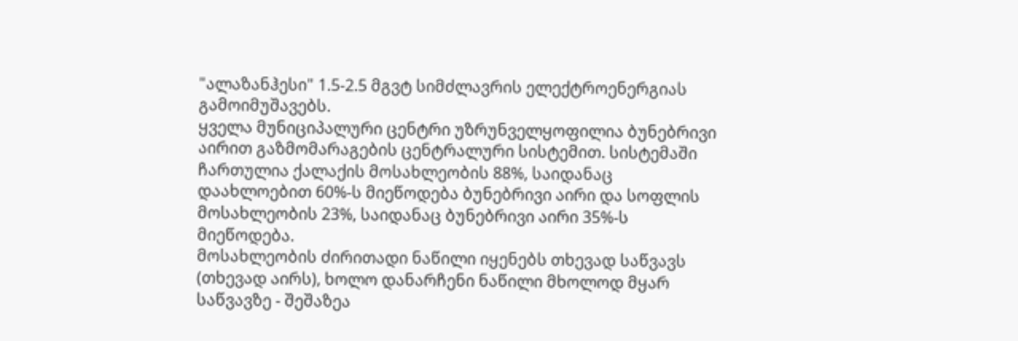"ალაზანჰესი" 1.5-2.5 მგვტ სიმძლავრის ელექტროენერგიას გამოიმუშავებს.
ყველა მუნიციპალური ცენტრი უზრუნველყოფილია ბუნებრივი აირით გაზმომარაგების ცენტრალური სისტემით. სისტემაში ჩართულია ქალაქის მოსახლეობის 88%, საიდანაც დაახლოებით 60%-ს მიეწოდება ბუნებრივი აირი და სოფლის მოსახლეობის 23%, საიდანაც ბუნებრივი აირი 35%-ს მიეწოდება.
მოსახლეობის ძირითადი ნაწილი იყენებს თხევად საწვავს (თხევად აირს), ხოლო დანარჩენი ნაწილი მხოლოდ მყარ საწვავზე - შეშაზეა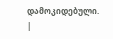დამოკიდებული.
|